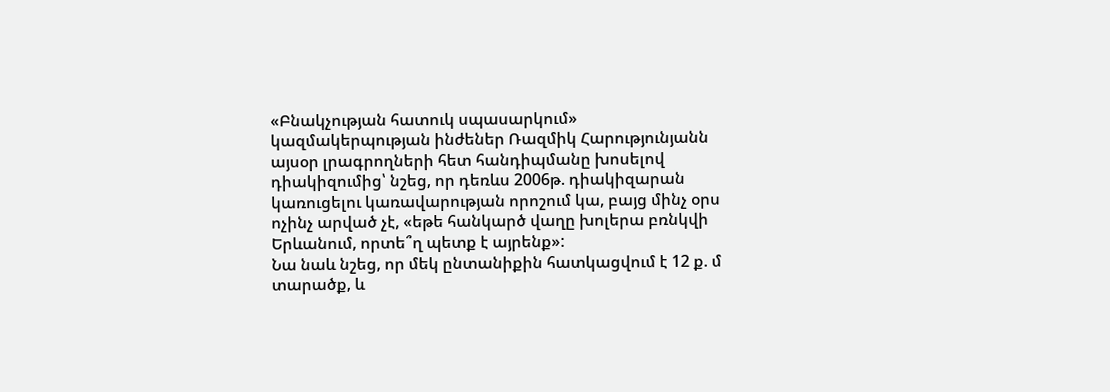«Բնակչության հատուկ սպասարկում» կազմակերպության ինժեներ Ռազմիկ Հարությունյանն այսօր լրագրողների հետ հանդիպմանը խոսելով դիակիզումից՝ նշեց, որ դեռևս 2006թ. դիակիզարան կառուցելու կառավարության որոշում կա, բայց մինչ օրս ոչինչ արված չէ, «եթե հանկարծ վաղը խոլերա բռնկվի Երևանում, որտե՞ղ պետք է այրենք»:
Նա նաև նշեց, որ մեկ ընտանիքին հատկացվում է 12 ք. մ տարածք, և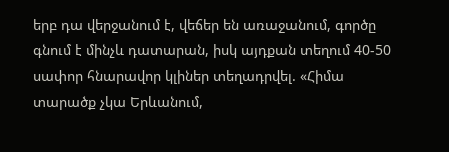երբ դա վերջանում է, վեճեր են առաջանում, գործը գնում է մինչև դատարան, իսկ այդքան տեղում 40-50 սափոր հնարավոր կլիներ տեղադրվել. «Հիմա տարածք չկա Երևանում,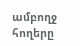ամբողջ հողերը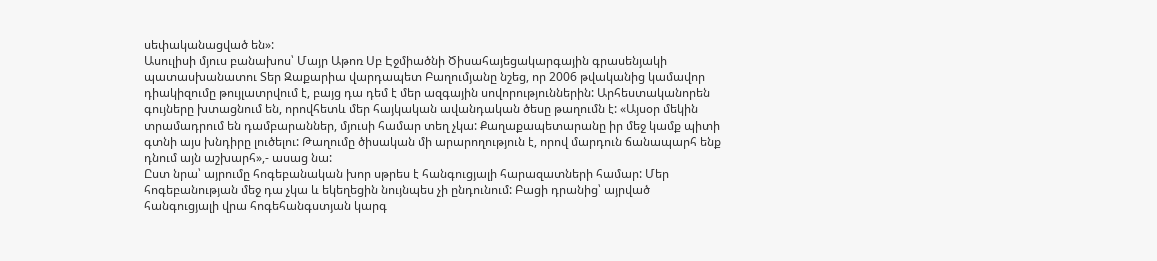սեփականացված են»:
Ասուլիսի մյուս բանախոս՝ Մայր Աթոռ Սբ Էջմիածնի Ծիսահայեցակարգային գրասենյակի պատասխանատու Տեր Զաքարիա վարդապետ Բաղումյանը նշեց, որ 2006 թվականից կամավոր դիակիզումը թույլատրվում է, բայց դա դեմ է մեր ազգային սովորություններին: Արհեստականորեն գույները խտացնում են, որովհետև մեր հայկական ավանդական ծեսը թաղումն է: «Այսօր մեկին տրամադրում են դամբարաններ, մյուսի համար տեղ չկա: Քաղաքապետարանը իր մեջ կամք պիտի գտնի այս խնդիրը լուծելու: Թաղումը ծիսական մի արարողություն է, որով մարդուն ճանապարհ ենք դնում այն աշխարհ»,- ասաց նա:
Ըստ նրա՝ այրումը հոգեբանական խոր սթրես է հանգուցյալի հարազատների համար: Մեր հոգեբանության մեջ դա չկա և եկեղեցին նույնպես չի ընդունում: Բացի դրանից՝ այրված հանգուցյալի վրա հոգեհանգստյան կարգ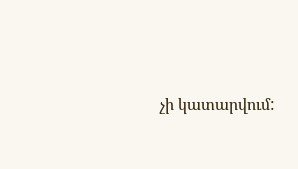չի կատարվում: